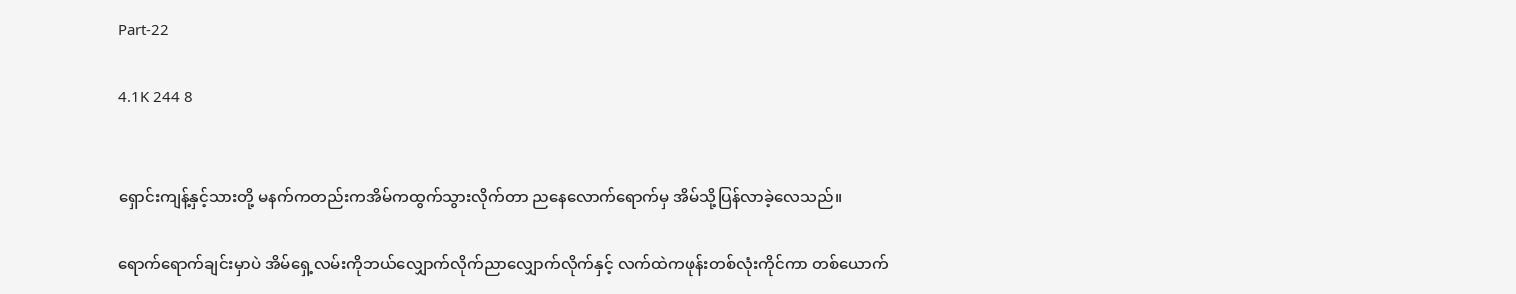Part-22

4.1K 244 8


ရှောင်းကျန့်နှင့်သားတို့ မနက်ကတည်းကအိမ်ကထွက်သွားလိုက်တာ ညနေလောက်ရောက်မှ အိမ်သို့ပြန်လာခဲ့လေသည်။

ရောက်ရောက်ချင်းမှာပဲ အိမ်ရှေ့လမ်းကိုဘယ်လျှောက်လိုက်ညာလျှောက်လိုက်နှင့် လက်ထဲကဖုန်းတစ်လုံးကိုင်ကာ တစ်ယောက်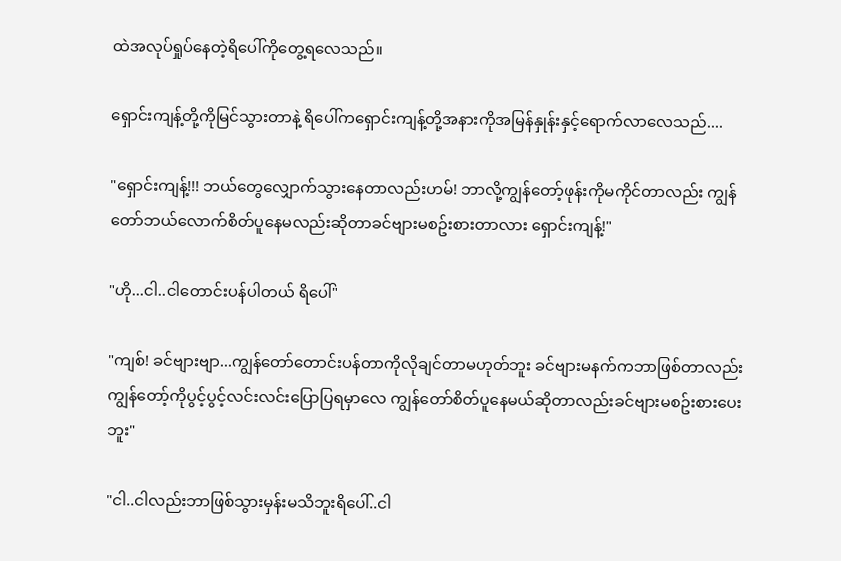ထဲအလုပ်ရှုပ်နေတဲ့ရိပေါ်ကိုတွေ့ရလေသည်။

ရှောင်းကျန့်တို့ကိုမြင်သွားတာနဲ့ ရိပေါ်ကရှောင်းကျန့်တို့အနားကိုအမြန်နှုန်းနှင့်ရောက်လာလေသည်....

"ရှောင်းကျန့်!!! ဘယ်တွေလျှောက်သွားနေတာလည်းဟမ်! ဘာလို့ကျွန်တော့်ဖုန်းကိုမကိုင်တာလည်း ကျွန်တော်ဘယ်လောက်စိတ်ပူနေမလည်းဆိုတာခင်ဗျားမစဥ်းစားတာလား ရှောင်းကျန့်!"

"ဟို...ငါ..ငါတောင်းပန်ပါတယ် ရိပေါ်"

"ကျစ်! ခင်ဗျားဗျာ...ကျွန်တော်တောင်းပန်တာကိုလိုချင်တာမဟုတ်ဘူး ခင်ဗျားမနက်ကဘာဖြစ်တာလည်း ကျွန်တော့်ကိုပွင့်ပွင့်လင်းလင်းပြောပြရမှာလေ ကျွန်တော်စိတ်ပူနေမယ်ဆိုတာလည်းခင်ဗျားမစဥ်းစားပေးဘူး"

"ငါ..ငါလည်းဘာဖြစ်သွားမှန်းမသိဘူးရိပေါ်..ငါ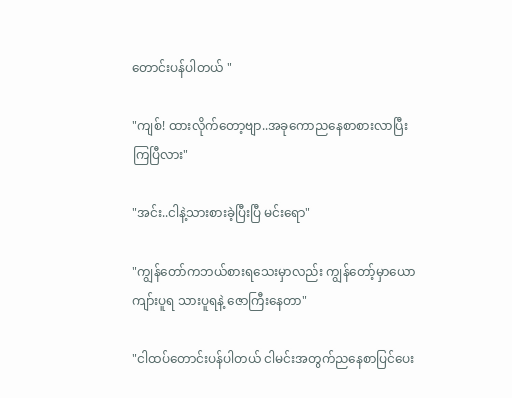တောင်းပန်ပါတယ် "

"ကျစ်! ထားလိုက်တော့ဗျာ..အခုကောညနေစာစားလာပြီးကြပြီလား"

"အင်း..ငါနဲ့သားစားခဲ့ပြီးပြီ မင်းရော"

"ကျွန်တော်ကဘယ်စားရသေးမှာလည်း ကျွန်တော့်မှာယောကျာ်းပူရ သားပူရနဲ့ ဇောကြီးနေတာ"

"ငါထပ်တောင်းပန်ပါတယ် ငါမင်းအတွက်ညနေစာပြင်ပေး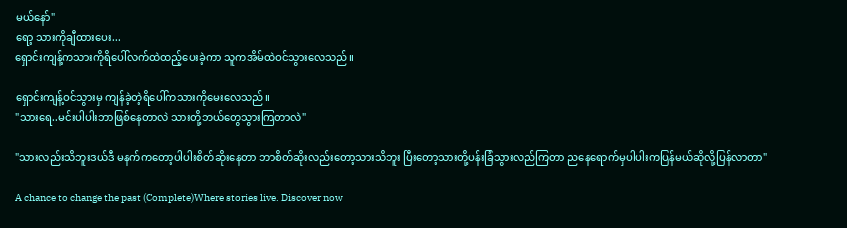မယ်နော်"
ရော့ သားကိုချီထားပေး...
ရှောင်းကျန့်ကသားကိုရိပေါ်လက်ထဲထည့်ပေးခဲ့ကာ သူကအိမ်ထဲဝင်သွားလေသည်။

ရှောင်းကျန့်ဝင်သွားမှ ကျန်ခဲ့တဲ့ရိပေါ်ကသားကိုမေးလေသည်။
"သားရေ..မင်းပါပါးဘာဖြစ်နေတာလဲ သားတို့ဘယ်တွေသွားကြတာလဲ"

"သားလည်းသိဘူးဒယ်ဒီ မနက်ကတော့ပါပါးစိတ်ဆိုးနေတာ ဘာစိတ်ဆိုးလည်းတော့သားသိဘူး ပြီးတော့သားတို့ပန်းခြံသွားလည်ကြတာ ညနေရောက်မှပါပါးကပြန်မယ်ဆိုလို့ပြန်လာတာ"

A chance to change the past (Complete)Where stories live. Discover now